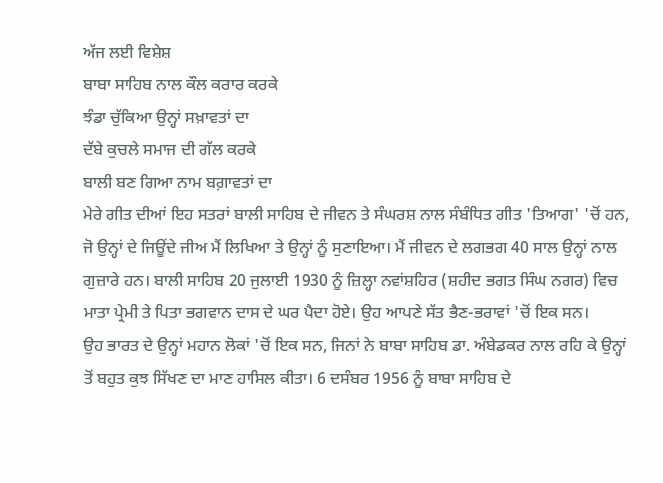ਅੱਜ ਲਈ ਵਿਸ਼ੇਸ਼
ਬਾਬਾ ਸਾਹਿਬ ਨਾਲ ਕੌਲ ਕਰਾਰ ਕਰਕੇ
ਝੰਡਾ ਚੁੱਕਿਆ ਉਨ੍ਹਾਂ ਸਖ਼ਾਵਤਾਂ ਦਾ
ਦੱਬੇ ਕੁਚਲੇ ਸਮਾਜ ਦੀ ਗੱਲ ਕਰਕੇ
ਬਾਲੀ ਬਣ ਗਿਆ ਨਾਮ ਬਗ਼ਾਵਤਾਂ ਦਾ
ਮੇਰੇ ਗੀਤ ਦੀਆਂ ਇਹ ਸਤਰਾਂ ਬਾਲੀ ਸਾਹਿਬ ਦੇ ਜੀਵਨ ਤੇ ਸੰਘਰਸ਼ ਨਾਲ ਸੰਬੰਧਿਤ ਗੀਤ 'ਤਿਆਗ' 'ਚੋਂ ਹਨ, ਜੋ ਉਨ੍ਹਾਂ ਦੇ ਜਿਊਂਦੇ ਜੀਅ ਮੈਂ ਲਿਖਿਆ ਤੇ ਉਨ੍ਹਾਂ ਨੂੰ ਸੁਣਾਇਆ। ਮੈਂ ਜੀਵਨ ਦੇ ਲਗਭਗ 40 ਸਾਲ ਉਨ੍ਹਾਂ ਨਾਲ ਗੁਜ਼ਾਰੇ ਹਨ। ਬਾਲੀ ਸਾਹਿਬ 20 ਜੁਲਾਈ 1930 ਨੂੰ ਜ਼ਿਲ੍ਹਾ ਨਵਾਂਸ਼ਹਿਰ (ਸ਼ਹੀਦ ਭਗਤ ਸਿੰਘ ਨਗਰ) ਵਿਚ ਮਾਤਾ ਪ੍ਰੇਮੀ ਤੇ ਪਿਤਾ ਭਗਵਾਨ ਦਾਸ ਦੇ ਘਰ ਪੈਦਾ ਹੋਏ। ਉਹ ਆਪਣੇ ਸੱਤ ਭੈਣ-ਭਰਾਵਾਂ 'ਚੋਂ ਇਕ ਸਨ।
ਉਹ ਭਾਰਤ ਦੇ ਉਨ੍ਹਾਂ ਮਹਾਨ ਲੋਕਾਂ 'ਚੋਂ ਇਕ ਸਨ, ਜਿਨਾਂ ਨੇ ਬਾਬਾ ਸਾਹਿਬ ਡਾ. ਅੰਬੇਡਕਰ ਨਾਲ ਰਹਿ ਕੇ ਉਨ੍ਹਾਂ ਤੋਂ ਬਹੁਤ ਕੁਝ ਸਿੱਖਣ ਦਾ ਮਾਣ ਹਾਸਿਲ ਕੀਤਾ। 6 ਦਸੰਬਰ 1956 ਨੂੰ ਬਾਬਾ ਸਾਹਿਬ ਦੇ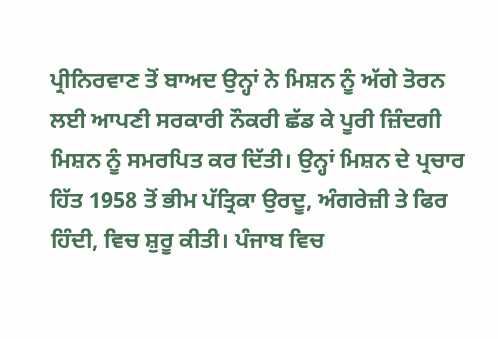ਪ੍ਰੀਨਿਰਵਾਣ ਤੋਂ ਬਾਅਦ ਉਨ੍ਹਾਂ ਨੇ ਮਿਸ਼ਨ ਨੂੰ ਅੱਗੇ ਤੋਰਨ ਲਈ ਆਪਣੀ ਸਰਕਾਰੀ ਨੌਕਰੀ ਛੱਡ ਕੇ ਪੂਰੀ ਜ਼ਿੰਦਗੀ ਮਿਸ਼ਨ ਨੂੰ ਸਮਰਪਿਤ ਕਰ ਦਿੱਤੀ। ਉਨ੍ਹਾਂ ਮਿਸ਼ਨ ਦੇ ਪ੍ਰਚਾਰ ਹਿੱਤ 1958 ਤੋਂ ਭੀਮ ਪੱਤ੍ਰਿਕਾ ਉਰਦੂ, ਅੰਗਰੇਜ਼ੀ ਤੇ ਫਿਰ ਹਿੰਦੀ, ਵਿਚ ਸ਼ੁਰੂ ਕੀਤੀ। ਪੰਜਾਬ ਵਿਚ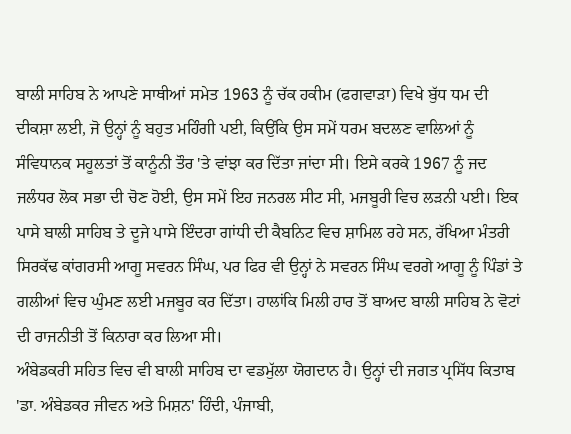ਬਾਲੀ ਸਾਹਿਬ ਨੇ ਆਪਣੇ ਸਾਥੀਆਂ ਸਮੇਤ 1963 ਨੂੰ ਚੱਕ ਹਕੀਮ (ਫਗਵਾੜਾ) ਵਿਖੇ ਬੁੱਧ ਧਮ ਦੀ ਦੀਕਸ਼ਾ ਲਈ, ਜੋ ਉਨ੍ਹਾਂ ਨੂੰ ਬਹੁਤ ਮਹਿੰਗੀ ਪਈ, ਕਿਉਂਕਿ ਉਸ ਸਮੇਂ ਧਰਮ ਬਦਲਣ ਵਾਲਿਆਂ ਨੂੰ ਸੰਵਿਧਾਨਕ ਸਹੂਲਤਾਂ ਤੋਂ ਕਾਨੂੰਨੀ ਤੌਰ 'ਤੇ ਵਾਂਝਾ ਕਰ ਦਿੱਤਾ ਜਾਂਦਾ ਸੀ। ਇਸੇ ਕਰਕੇ 1967 ਨੂੰ ਜਦ ਜਲੰਧਰ ਲੋਕ ਸਭਾ ਦੀ ਚੋਣ ਹੋਈ, ਉਸ ਸਮੇਂ ਇਹ ਜਨਰਲ ਸੀਟ ਸੀ, ਮਜਬੂਰੀ ਵਿਚ ਲੜਨੀ ਪਈ। ਇਕ ਪਾਸੇ ਬਾਲੀ ਸਾਹਿਬ ਤੇ ਦੂਜੇ ਪਾਸੇ ਇੰਦਰਾ ਗਾਂਧੀ ਦੀ ਕੈਬਨਿਟ ਵਿਚ ਸ਼ਾਮਿਲ ਰਹੇ ਸਨ, ਰੱਖਿਆ ਮੰਤਰੀ ਸਿਰਕੱਢ ਕਾਂਗਰਸੀ ਆਗੂ ਸਵਰਨ ਸਿੰਘ, ਪਰ ਫਿਰ ਵੀ ਉਨ੍ਹਾਂ ਨੇ ਸਵਰਨ ਸਿੰਘ ਵਰਗੇ ਆਗੂ ਨੂੰ ਪਿੰਡਾਂ ਤੇ ਗਲੀਆਂ ਵਿਚ ਘੁੰਮਣ ਲਈ ਮਜਬੂਰ ਕਰ ਦਿੱਤਾ। ਹਾਲਾਂਕਿ ਮਿਲੀ ਹਾਰ ਤੋਂ ਬਾਅਦ ਬਾਲੀ ਸਾਹਿਬ ਨੇ ਵੋਟਾਂ ਦੀ ਰਾਜਨੀਤੀ ਤੋਂ ਕਿਨਾਰਾ ਕਰ ਲਿਆ ਸੀ।
ਅੰਬੇਡਕਰੀ ਸਹਿਤ ਵਿਚ ਵੀ ਬਾਲੀ ਸਾਹਿਬ ਦਾ ਵਡਮੁੱਲਾ ਯੋਗਦਾਨ ਹੈ। ਉਨ੍ਹਾਂ ਦੀ ਜਗਤ ਪ੍ਰਸਿੱਧ ਕਿਤਾਬ 'ਡਾ. ਅੰਬੇਡਕਰ ਜੀਵਨ ਅਤੇ ਮਿਸ਼ਨ' ਹਿੰਦੀ, ਪੰਜਾਬੀ,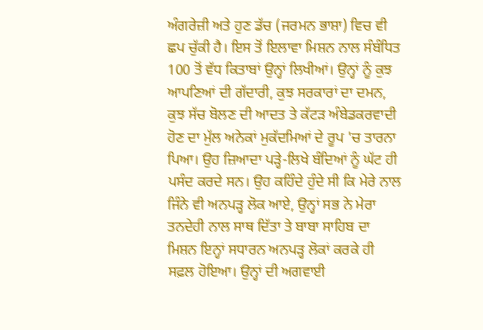ਅੰਗਰੇਜ਼ੀ ਅਤੇ ਹੁਣ ਡੱਚ (ਜਰਮਨ ਭਾਸ਼ਾ) ਵਿਚ ਵੀ ਛਪ ਚੁੱਕੀ ਹੈ। ਇਸ ਤੋਂ ਇਲਾਵਾ ਮਿਸ਼ਨ ਨਾਲ ਸੰਬੰਧਿਤ 100 ਤੋਂ ਵੱਧ ਕਿਤਾਬਾਂ ਉਨ੍ਹਾਂ ਲਿਖੀਆਂ। ਉਨ੍ਹਾਂ ਨੂੰ ਕੁਝ ਆਪਣਿਆਂ ਦੀ ਗੱਦਾਰੀ, ਕੁਝ ਸਰਕਾਰਾਂ ਦਾ ਦਮਨ, ਕੁਝ ਸੱਚ ਬੋਲਣ ਦੀ ਆਦਤ ਤੇ ਕੱਟੜ ਅੰਬੇਡਕਰਵਾਦੀ ਹੋਣ ਦਾ ਮੁੱਲ ਅਨੇਕਾਂ ਮੁਕੱਦਮਿਆਂ ਦੇ ਰੂਪ 'ਚ ਤਾਰਨਾ ਪਿਆ। ਉਹ ਜ਼ਿਆਦਾ ਪੜ੍ਹੇ-ਲਿਖੇ ਬੰਦਿਆਂ ਨੂੰ ਘੱਟ ਹੀ ਪਸੰਦ ਕਰਦੇ ਸਨ। ਉਹ ਕਹਿੰਦੇ ਹੁੰਦੇ ਸੀ ਕਿ ਮੇਰੇ ਨਾਲ ਜਿੰਨੇ ਵੀ ਅਨਪੜ੍ਹ ਲੋਕ ਆਏ, ਉਨ੍ਹਾਂ ਸਭ ਨੇ ਮੇਰਾ ਤਨਦੇਹੀ ਨਾਲ ਸਾਥ ਦਿੱਤਾ ਤੇ ਬਾਬਾ ਸਾਹਿਬ ਦਾ ਮਿਸ਼ਨ ਇਨ੍ਹਾਂ ਸਧਾਰਨ ਅਨਪੜ੍ਹ ਲੋਕਾਂ ਕਰਕੇ ਹੀ ਸਫ਼ਲ ਹੋਇਆ। ਉਨ੍ਹਾਂ ਦੀ ਅਗਵਾਈ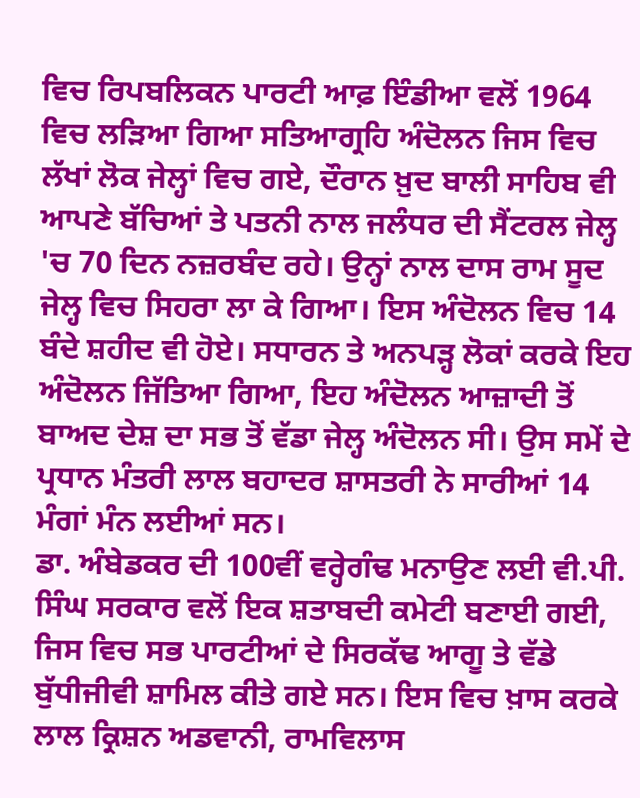ਵਿਚ ਰਿਪਬਲਿਕਨ ਪਾਰਟੀ ਆਫ਼ ਇੰਡੀਆ ਵਲੋਂ 1964 ਵਿਚ ਲੜਿਆ ਗਿਆ ਸਤਿਆਗ੍ਰਹਿ ਅੰਦੋਲਨ ਜਿਸ ਵਿਚ ਲੱਖਾਂ ਲੋਕ ਜੇਲ੍ਹਾਂ ਵਿਚ ਗਏ, ਦੌਰਾਨ ਖ਼ੁਦ ਬਾਲੀ ਸਾਹਿਬ ਵੀ ਆਪਣੇ ਬੱਚਿਆਂ ਤੇ ਪਤਨੀ ਨਾਲ ਜਲੰਧਰ ਦੀ ਸੈਂਟਰਲ ਜੇਲ੍ਹ 'ਚ 70 ਦਿਨ ਨਜ਼ਰਬੰਦ ਰਹੇ। ਉਨ੍ਹਾਂ ਨਾਲ ਦਾਸ ਰਾਮ ਸੂਦ ਜੇਲ੍ਹ ਵਿਚ ਸਿਹਰਾ ਲਾ ਕੇ ਗਿਆ। ਇਸ ਅੰਦੋਲਨ ਵਿਚ 14 ਬੰਦੇ ਸ਼ਹੀਦ ਵੀ ਹੋਏ। ਸਧਾਰਨ ਤੇ ਅਨਪੜ੍ਹ ਲੋਕਾਂ ਕਰਕੇ ਇਹ ਅੰਦੋਲਨ ਜਿੱਤਿਆ ਗਿਆ, ਇਹ ਅੰਦੋਲਨ ਆਜ਼ਾਦੀ ਤੋਂ ਬਾਅਦ ਦੇਸ਼ ਦਾ ਸਭ ਤੋਂ ਵੱਡਾ ਜੇਲ੍ਹ ਅੰਦੋਲਨ ਸੀ। ਉਸ ਸਮੇਂ ਦੇ ਪ੍ਰਧਾਨ ਮੰਤਰੀ ਲਾਲ ਬਹਾਦਰ ਸ਼ਾਸਤਰੀ ਨੇ ਸਾਰੀਆਂ 14 ਮੰਗਾਂ ਮੰਨ ਲਈਆਂ ਸਨ।
ਡਾ. ਅੰਬੇਡਕਰ ਦੀ 100ਵੀਂ ਵਰ੍ਹੇਗੰਢ ਮਨਾਉਣ ਲਈ ਵੀ.ਪੀ. ਸਿੰਘ ਸਰਕਾਰ ਵਲੋਂ ਇਕ ਸ਼ਤਾਬਦੀ ਕਮੇਟੀ ਬਣਾਈ ਗਈ, ਜਿਸ ਵਿਚ ਸਭ ਪਾਰਟੀਆਂ ਦੇ ਸਿਰਕੱਢ ਆਗੂ ਤੇ ਵੱਡੇ ਬੁੱਧੀਜੀਵੀ ਸ਼ਾਮਿਲ ਕੀਤੇ ਗਏ ਸਨ। ਇਸ ਵਿਚ ਖ਼ਾਸ ਕਰਕੇ ਲਾਲ ਕ੍ਰਿਸ਼ਨ ਅਡਵਾਨੀ, ਰਾਮਵਿਲਾਸ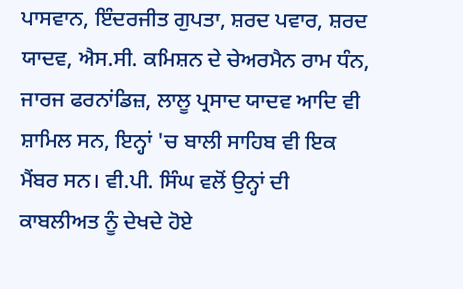ਪਾਸਵਾਨ, ਇੰਦਰਜੀਤ ਗੁਪਤਾ, ਸ਼ਰਦ ਪਵਾਰ, ਸ਼ਰਦ ਯਾਦਵ, ਐਸ.ਸੀ. ਕਮਿਸ਼ਨ ਦੇ ਚੇਅਰਮੈਨ ਰਾਮ ਧੰਨ, ਜਾਰਜ ਫਰਨਾਂਡਿਜ਼, ਲਾਲੂ ਪ੍ਰਸਾਦ ਯਾਦਵ ਆਦਿ ਵੀ ਸ਼ਾਮਿਲ ਸਨ, ਇਨ੍ਹਾਂ 'ਚ ਬਾਲੀ ਸਾਹਿਬ ਵੀ ਇਕ ਮੈਂਬਰ ਸਨ। ਵੀ.ਪੀ. ਸਿੰਘ ਵਲੋਂ ਉਨ੍ਹਾਂ ਦੀ ਕਾਬਲੀਅਤ ਨੂੰ ਦੇਖਦੇ ਹੋਏ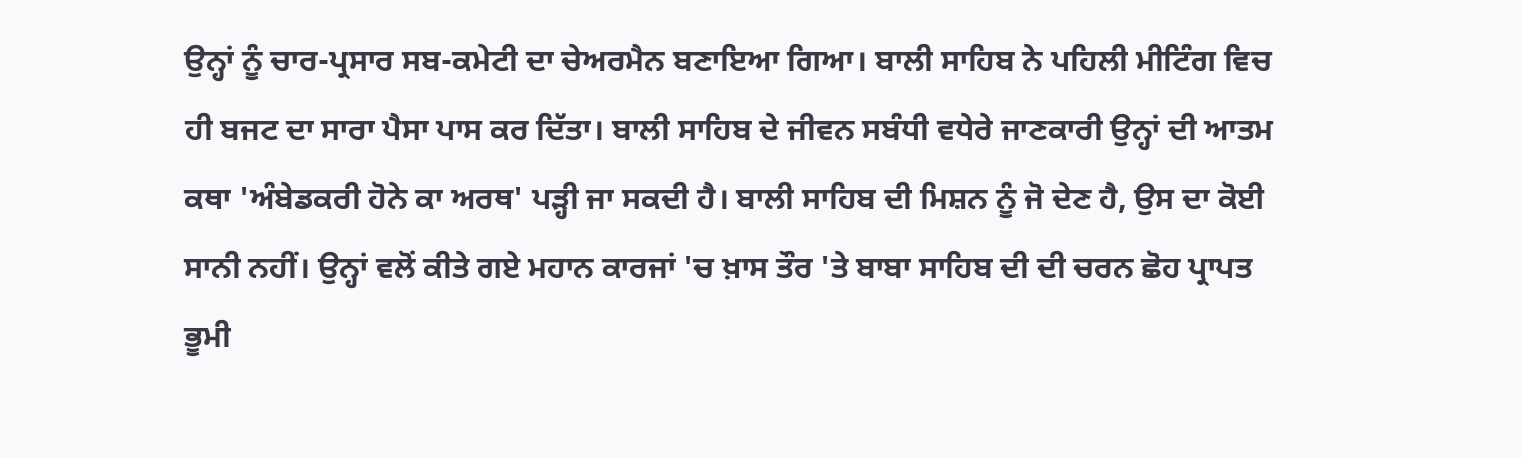ਉਨ੍ਹਾਂ ਨੂੰ ਚਾਰ-ਪ੍ਰਸਾਰ ਸਬ-ਕਮੇਟੀ ਦਾ ਚੇਅਰਮੈਨ ਬਣਾਇਆ ਗਿਆ। ਬਾਲੀ ਸਾਹਿਬ ਨੇ ਪਹਿਲੀ ਮੀਟਿੰਗ ਵਿਚ ਹੀ ਬਜਟ ਦਾ ਸਾਰਾ ਪੈਸਾ ਪਾਸ ਕਰ ਦਿੱਤਾ। ਬਾਲੀ ਸਾਹਿਬ ਦੇ ਜੀਵਨ ਸਬੰਧੀ ਵਧੇਰੇ ਜਾਣਕਾਰੀ ਉਨ੍ਹਾਂ ਦੀ ਆਤਮ ਕਥਾ 'ਅੰਬੇਡਕਰੀ ਹੋਨੇ ਕਾ ਅਰਥ' ਪੜ੍ਹੀ ਜਾ ਸਕਦੀ ਹੈ। ਬਾਲੀ ਸਾਹਿਬ ਦੀ ਮਿਸ਼ਨ ਨੂੰ ਜੋ ਦੇਣ ਹੈ, ਉਸ ਦਾ ਕੋਈ ਸਾਨੀ ਨਹੀਂ। ਉਨ੍ਹਾਂ ਵਲੋਂ ਕੀਤੇ ਗਏ ਮਹਾਨ ਕਾਰਜਾਂ 'ਚ ਖ਼ਾਸ ਤੌਰ 'ਤੇ ਬਾਬਾ ਸਾਹਿਬ ਦੀ ਦੀ ਚਰਨ ਛੋਹ ਪ੍ਰਾਪਤ ਭੂਮੀ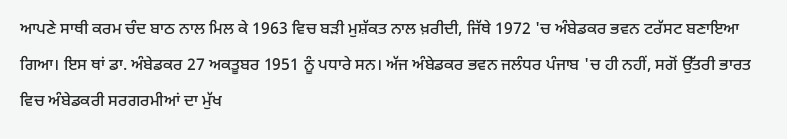ਆਪਣੇ ਸਾਥੀ ਕਰਮ ਚੰਦ ਬਾਠ ਨਾਲ ਮਿਲ ਕੇ 1963 ਵਿਚ ਬੜੀ ਮੁਸ਼ੱਕਤ ਨਾਲ ਖ਼ਰੀਦੀ, ਜਿੱਥੇ 1972 'ਚ ਅੰਬੇਡਕਰ ਭਵਨ ਟਰੱਸਟ ਬਣਾਇਆ ਗਿਆ। ਇਸ ਥਾਂ ਡਾ. ਅੰਬੇਡਕਰ 27 ਅਕਤੂਬਰ 1951 ਨੂੰ ਪਧਾਰੇ ਸਨ। ਅੱਜ ਅੰਬੇਡਕਰ ਭਵਨ ਜਲੰਧਰ ਪੰਜਾਬ 'ਚ ਹੀ ਨਹੀਂ, ਸਗੋਂ ਉੱਤਰੀ ਭਾਰਤ ਵਿਚ ਅੰਬੇਡਕਰੀ ਸਰਗਰਮੀਆਂ ਦਾ ਮੁੱਖ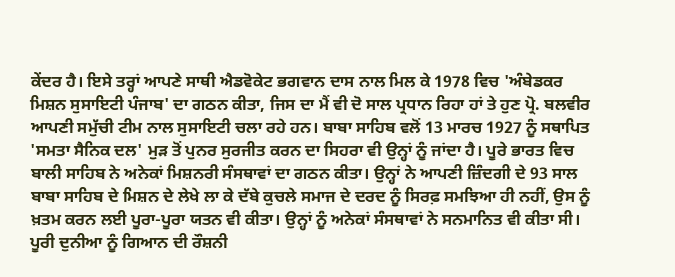ਕੇਂਦਰ ਹੈ। ਇਸੇ ਤਰ੍ਹਾਂ ਆਪਣੇ ਸਾਥੀ ਐਡਵੋਕੇਟ ਭਗਵਾਨ ਦਾਸ ਨਾਲ ਮਿਲ ਕੇ 1978 ਵਿਚ 'ਅੰਬੇਡਕਰ ਮਿਸ਼ਨ ਸੁਸਾਇਟੀ ਪੰਜਾਬ' ਦਾ ਗਠਨ ਕੀਤਾ, ਜਿਸ ਦਾ ਮੈਂ ਵੀ ਦੋ ਸਾਲ ਪ੍ਰਧਾਨ ਰਿਹਾ ਹਾਂ ਤੇ ਹੁਣ ਪ੍ਰੋ. ਬਲਵੀਰ ਆਪਣੀ ਸਮੁੱਚੀ ਟੀਮ ਨਾਲ ਸੁਸਾਇਟੀ ਚਲਾ ਰਹੇ ਹਨ। ਬਾਬਾ ਸਾਹਿਬ ਵਲੋਂ 13 ਮਾਰਚ 1927 ਨੂੰ ਸਥਾਪਿਤ 'ਸਮਤਾ ਸੈਨਿਕ ਦਲ' ਮੁੜ ਤੋਂ ਪੁਨਰ ਸੁਰਜੀਤ ਕਰਨ ਦਾ ਸਿਹਰਾ ਵੀ ਉਨ੍ਹਾਂ ਨੂੰ ਜਾਂਦਾ ਹੈ। ਪੂਰੇ ਭਾਰਤ ਵਿਚ ਬਾਲੀ ਸਾਹਿਬ ਨੇ ਅਨੇਕਾਂ ਮਿਸ਼ਨਰੀ ਸੰਸਥਾਵਾਂ ਦਾ ਗਠਨ ਕੀਤਾ। ਉਨ੍ਹਾਂ ਨੇ ਆਪਣੀ ਜ਼ਿੰਦਗੀ ਦੇ 93 ਸਾਲ ਬਾਬਾ ਸਾਹਿਬ ਦੇ ਮਿਸ਼ਨ ਦੇ ਲੇਖੇ ਲਾ ਕੇ ਦੱਬੇ ਕੁਚਲੇ ਸਮਾਜ ਦੇ ਦਰਦ ਨੂੰ ਸਿਰਫ਼ ਸਮਝਿਆ ਹੀ ਨਹੀਂ, ਉਸ ਨੂੰ ਖ਼ਤਮ ਕਰਨ ਲਈ ਪੂਰਾ-ਪੂਰਾ ਯਤਨ ਵੀ ਕੀਤਾ। ਉਨ੍ਹਾਂ ਨੂੰ ਅਨੇਕਾਂ ਸੰਸਥਾਵਾਂ ਨੇ ਸਨਮਾਨਿਤ ਵੀ ਕੀਤਾ ਸੀ।
ਪੂਰੀ ਦੁਨੀਆ ਨੂੰ ਗਿਆਨ ਦੀ ਰੌਸ਼ਨੀ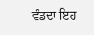ਵੰਡਦਾ ਇਹ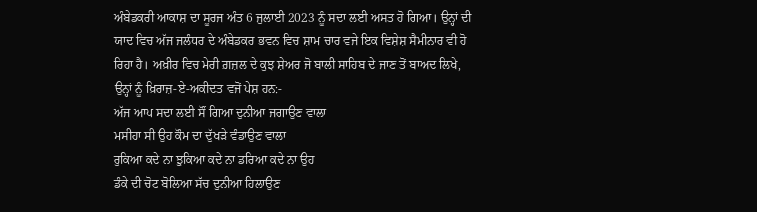ਅੰਬੇਡਕਰੀ ਆਕਾਸ਼ ਦਾ ਸੂਰਜ ਅੰਤ 6 ਜੁਲਾਈ 2023 ਨੂੰ ਸਦਾ ਲਈ ਅਸਤ ਹੋ ਗਿਆ। ਉਨ੍ਹਾਂ ਦੀ ਯਾਦ ਵਿਚ ਅੱਜ ਜਲੰਧਰ ਦੇ ਅੰਬੇਡਕਰ ਭਵਨ ਵਿਚ ਸ਼ਾਮ ਚਾਰ ਵਜੇ ਇਕ ਵਿਸ਼ੇਸ਼ ਸੈਮੀਨਾਰ ਵੀ ਹੋ ਰਿਹਾ ਹੈ। ਅਖ਼ੀਰ ਵਿਚ ਮੇਰੀ ਗ਼ਜ਼ਲ ਦੇ ਕੁਝ ਸ਼ੇਅਰ ਜੋ ਬਾਲੀ ਸਾਹਿਬ ਦੇ ਜਾਣ ਤੋਂ ਬਾਅਦ ਲਿਖੇ, ਉਨ੍ਹਾਂ ਨੂੰ ਖ਼ਿਰਾਜ਼-ਏ-ਅਕੀਦਤ ਵਜੋਂ ਪੇਸ਼ ਹਨ:-
ਅੱਜ ਆਪ ਸਦਾ ਲਈ ਸੌਂ ਗਿਆ ਦੁਨੀਆ ਜਗਾਉਣ ਵਾਲਾ
ਮਸੀਹਾ ਸੀ ਉਹ ਕੌਮ ਦਾ ਦੁੱਖੜੇ ਵੰਡਾਉਣ ਵਾਲਾ
ਰੁਕਿਆ ਕਦੇ ਨਾ ਝੁਕਿਆ ਕਦੇ ਨਾ ਡਰਿਆ ਕਦੇ ਨਾ ਉਹ
ਡੰਕੇ ਦੀ ਚੋਟ ਬੋਲਿਆ ਸੱਚ ਦੁਨੀਆ ਹਿਲਾਉਣ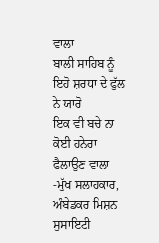ਵਾਲਾ
ਬਾਲੀ ਸਾਹਿਬ ਨੂੰ ਇਹੋ ਸ਼ਰਧਾ ਦੇ ਫੁੱਲ ਨੇ ਯਾਰੋ
ਇਕ ਵੀ ਬਚੇ ਨਾ ਕੋਈ ਹਨੇਰਾ ਫੈਲਾਉਣ ਵਾਲਾ
-ਮੁੱਖ ਸਲਾਹਕਾਰ, ਅੰਬੇਡਕਰ ਮਿਸ਼ਨ ਸੁਸਾਇਟੀ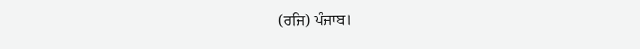(ਰਜਿ) ਪੰਜਾਬ।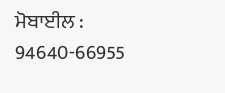ਮੋਬਾਈਲ : 94640-66955